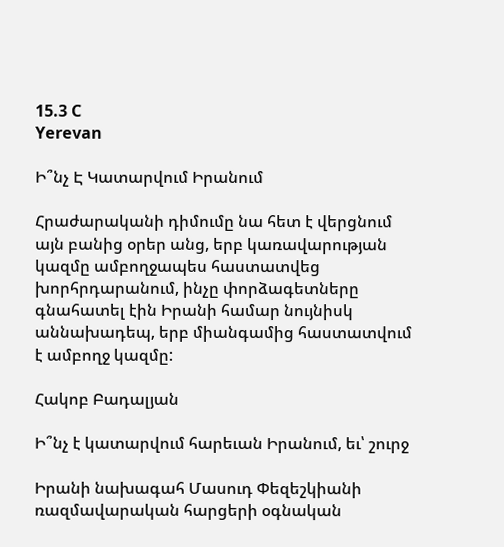15.3 C
Yerevan

Ի՞նչ Է Կատարվում Իրանում

Հրաժարականի դիմումը նա հետ է վերցնում այն բանից օրեր անց, երբ կառավարության կազմը ամբողջապես հաստատվեց խորհրդարանում, ինչը փորձագետները գնահատել էին Իրանի համար նույնիսկ աննախադեպ, երբ միանգամից հաստատվում է ամբողջ կազմը:

Հակոբ Բադալյան

Ի՞նչ է կատարվում հարեւան Իրանում, եւ՝ շուրջ

Իրանի նախագահ Մասուդ Փեզեշկիանի ռազմավարական հարցերի օգնական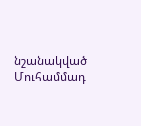նշանակված Մուհամմադ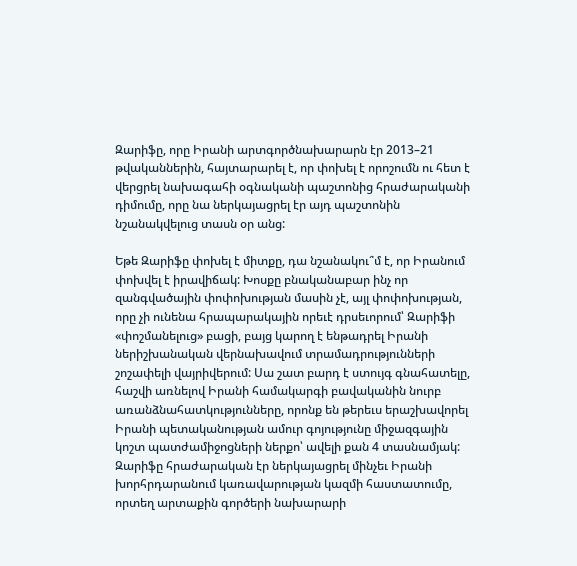Զարիֆը, որը Իրանի արտգործնախարարն էր 2013–21 թվականներին, հայտարարել է, որ փոխել է որոշումն ու հետ է վերցրել նախագահի օգնականի պաշտոնից հրաժարականի դիմումը, որը նա ներկայացրել էր այդ պաշտոնին նշանակվելուց տասն օր անց:

Եթե Զարիֆը փոխել է միտքը, դա նշանակու՞մ է, որ Իրանում փոխվել է իրավիճակ: Խոսքը բնականաբար ինչ որ զանգվածային փոփոխության մասին չէ, այլ փոփոխության, որը չի ունենա հրապարակային որեւէ դրսեւորում՝ Զարիֆի «փոշմանելուց» բացի, բայց կարող է ենթադրել Իրանի ներիշխանական վերնախավում տրամադրությունների շոշափելի վայրիվերում: Սա շատ բարդ է ստույգ գնահատելը, հաշվի առնելով Իրանի համակարգի բավականին նուրբ առանձնահատկությունները, որոնք են թերեւս երաշխավորել Իրանի պետականության ամուր գոյությունը միջազգային կոշտ պատժամիջոցների ներքո՝ ավելի քան 4 տասնամյակ: Զարիֆը հրաժարական էր ներկայացրել մինչեւ Իրանի խորհրդարանում կառավարության կազմի հաստատումը, որտեղ արտաքին գործերի նախարարի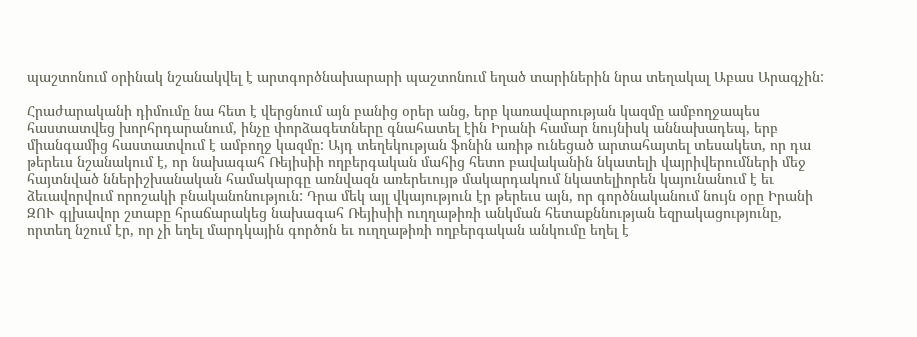պաշտոնում օրինակ նշանակվել է արտգործնախարարի պաշտոնում եղած տարիներին նրա տեղակալ Աբաս Արագչին:

Հրաժարականի դիմումը նա հետ է վերցնում այն բանից օրեր անց, երբ կառավարության կազմը ամբողջապես հաստատվեց խորհրդարանում, ինչը փորձագետները գնահատել էին Իրանի համար նույնիսկ աննախադեպ, երբ միանգամից հաստատվում է ամբողջ կազմը: Այդ տեղեկության ֆոնին առիթ ունեցած արտահայտել տեսակետ, որ դա թերեւս նշանակում է, որ նախագահ Ռեյիսիի ողբերգական մահից հետո բավականին նկատելի վայրիվերումների մեջ հայտնված ններիշխանական համակարգը առնվազն առերեւույթ մակարդակում նկատելիորեն կայունանում է եւ ձեւավորվում որոշակի բնականոնություն: Դրա մեկ այլ վկայություն էր թերեւս այն, որ գործնականում նույն օրը Իրանի ԶՈՒ գլխավոր շտաբը հրաճարակեց նախագահ Ռեյիսիի ուղղաթիռի անկման հետաքննության եզրակացությունը, որտեղ նշում էր, որ չի եղել մարդկային գործոն եւ ուղղաթիռի ողբերգական անկումը եղել է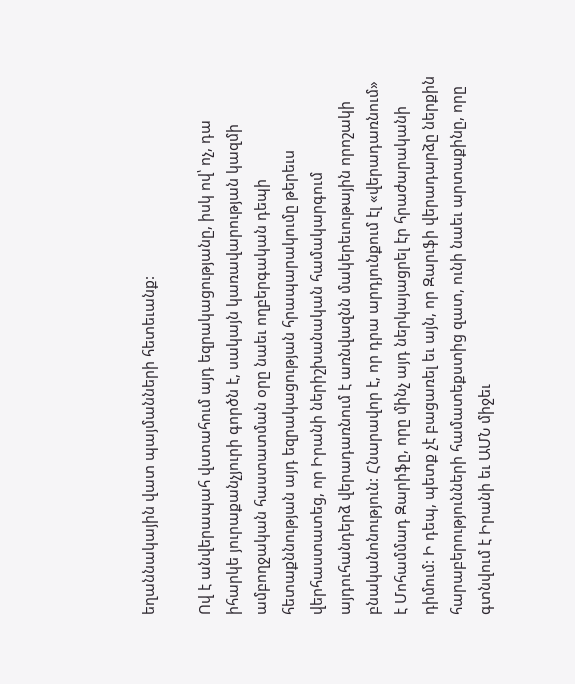եղաննակային վատ պայմանների հետեւանք:

Ով է անվերապահ վստահում այդ եզրակացությանը, իսկ ով՝ ոչ, դա իհարկե յուրաքանչյուրի գործն է, սակայն կառավարության կազմի ամբողջական հաստատման օրը նաեւ ողբերգական դեպի հետաքննության այդ եզրակացության հրապարակումը թերեւս վերհաստատեց, որ Իրանի ներիշխանական համակարգում այդուհանդերձ վերադառնում է առնվազնն մակերեւութային որոշակի բնականոնություն: Հնարավոր է, որ դրա արդյունքում էլ «վերադառնում» է Մոհամմադ Զարիֆը, որը մինչ այդ ներկայացրել էր հրաժարականի դիմում: Ի դեպ, պետք չէ բացառել եւ այն, որ Զարւֆի վերադարձը ներքին հարաբերությունների համատեքստից զատ, ունի նաեւ արտաքինը, որը գտնվում է Իրանի եւ ԱՄՆ միջեւ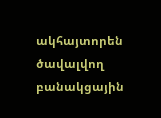ակհայտորեն ծավալվող բանակցային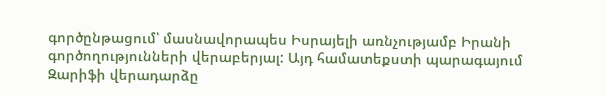գործընթացում՝ մասնավորապես Իսրայելի առնչությամբ Իրանի գործողությունների վերաբերյալ: Այդ համատեքստի պարագայում Զարիֆի վերադարձը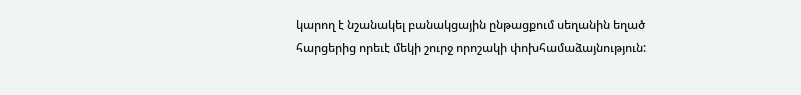կարող է նշանակել բանակցային ընթացքում սեղանին եղած հարցերից որեւէ մեկի շուրջ որոշակի փոխհամաձայնություն: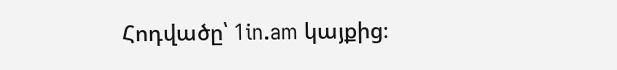Հոդվածը՝ 1in.am կայքից։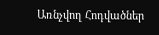Առնչվող Հոդվածներ